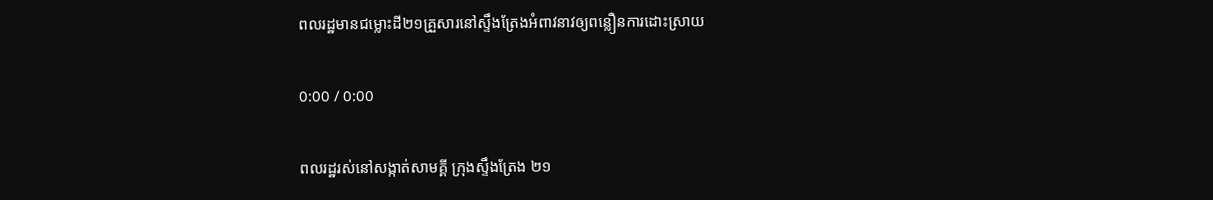ពលរដ្ឋមានជម្លោះដី២១គ្រួសារនៅស្ទឹងត្រែងអំពាវនាវឲ្យពន្លឿនការដោះស្រាយ

0:00 / 0:00

ពលរដ្ឋរស់នៅសង្កាត់សាមគ្គី ក្រុងស្ទឹងត្រែង ២១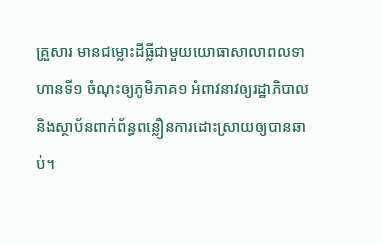គ្រួសារ មានជម្លោះដីធ្លីជាមួយយោធាសាលាពលទាហានទី១ ចំណុះឲ្យភូមិភាគ១ អំពាវនាវឲ្យរដ្ឋាភិបាល និងស្ថាប័នពាក់ព័ន្ធពន្លឿនការដោះស្រាយឲ្យបានឆាប់។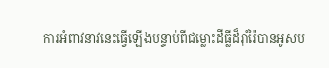ការអំពាវនាវនេះធ្វើឡើងបន្ទាប់ពីជម្លោះដីធ្លីដ៏រ៉ាំរ៉ៃបានអូសប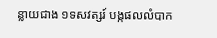ន្លាយជាង ១ទសវត្សរ៍ បង្កផលលំបាក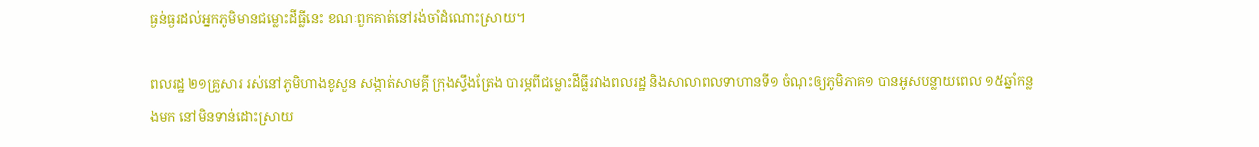ធ្ងន់ធ្ងរដល់អ្នកភូមិមានជម្លោះដីធ្លីនេះ ខណៈពួកគាត់នៅរង់ចាំដំណោះស្រាយ។

ពលរដ្ឋ ២១គ្រួសារ រស់នៅភូមិហាងខូសួន សង្កាត់សាមគ្គី ក្រុងស្ទឹងត្រែង បារម្ភពីជម្លោះដីធ្លីរវាងពលរដ្ឋ និងសាលាពលទាហានទី១ ចំណុះឲ្យភូមិភាគ១ បានអូសបន្លាយពេល ១៥ឆ្នាំកន្លងមក នៅមិនទាន់ដោះស្រាយ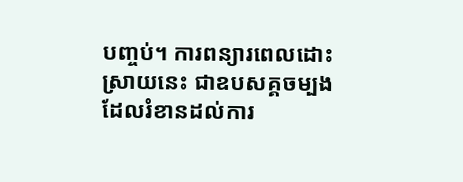បញ្ចប់។ ការពន្យារពេលដោះស្រាយនេះ ជាឧបសគ្គចម្បងដែលរំខានដល់ការ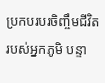ប្រកបរបរចិញ្ចឹមជីវិតរបស់អ្នកភូមិ បន្ទា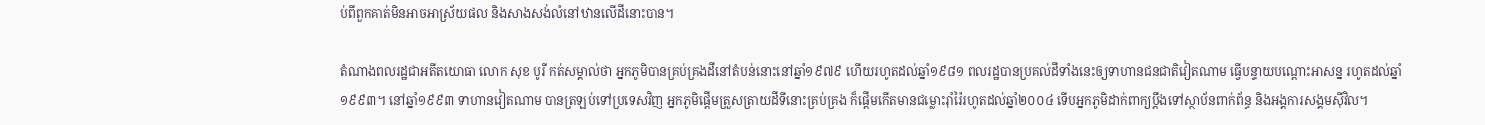ប់ពីពួកគាត់មិនអាចអាស្រ័យផល និងសាងសង់លំនៅឋានលើដីនោះបាន។

តំណាងពលរដ្ឋជាអតីតយោធា លោក សុខ បូរី កត់សម្គាល់ថា អ្នកភូមិបានគ្រប់គ្រងដីនៅតំបន់នោះនៅឆ្នាំ១៩៧៩ ហើយរហូតដល់ឆ្នាំ១៩៨១ ពលរដ្ឋបានប្រគល់ដីទាំងនេះឲ្យទាហានជនជាតិវៀតណាម ធ្វើបន្ទាយបណ្ដោះអាសន្ន រហូតដល់ឆ្នាំ១៩៩៣។ នៅឆ្នាំ១៩៩៣ ទាហានវៀតណាម បានត្រឡប់ទៅប្រទេសវិញ អ្នកភូមិផ្ដើមត្រួសត្រាយដីទីនោះគ្រប់គ្រង ក៏ផ្ដើមកើតមានជម្លោះរ៉ាំរ៉ៃរហូតដល់ឆ្នាំ២០០៤ ទើបអ្នកភូមិដាក់ពាក្យប្ដឹងទៅស្ថាប័នពាក់ព័ន្ធ និងអង្គការសង្គមស៊ីវិល។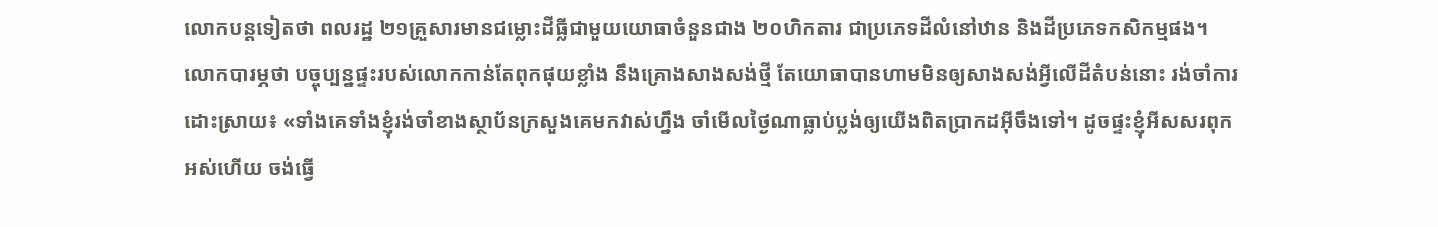លោកបន្តទៀតថា ពលរដ្ឋ ២១គ្រួសារមានជម្លោះដីធ្លីជាមួយយោធាចំនួនជាង ២០ហិកតារ ជាប្រភេទដីលំនៅឋាន និងដីប្រភេទកសិកម្មផង។ លោកបារម្ភថា បច្ចុប្បន្នផ្ទះរបស់លោកកាន់តែពុកផុយខ្លាំង នឹងគ្រោងសាងសង់ថ្មី តែយោធាបានហាមមិនឲ្យសាងសង់អ្វីលើដីតំបន់នោះ រង់ចាំការដោះស្រាយ៖ «ទាំងគេទាំងខ្ញុំរង់ចាំខាងស្ថាប័នក្រសួងគេមកវាស់ហ្នឹង ចាំមើលថ្ងៃណាធ្លាប់ប្លង់ឲ្យយើងពិតប្រាកដអ៊ីចឹងទៅ។ ដូចផ្ទះខ្ញុំអីសសរពុកអស់ហើយ ចង់ធ្វើ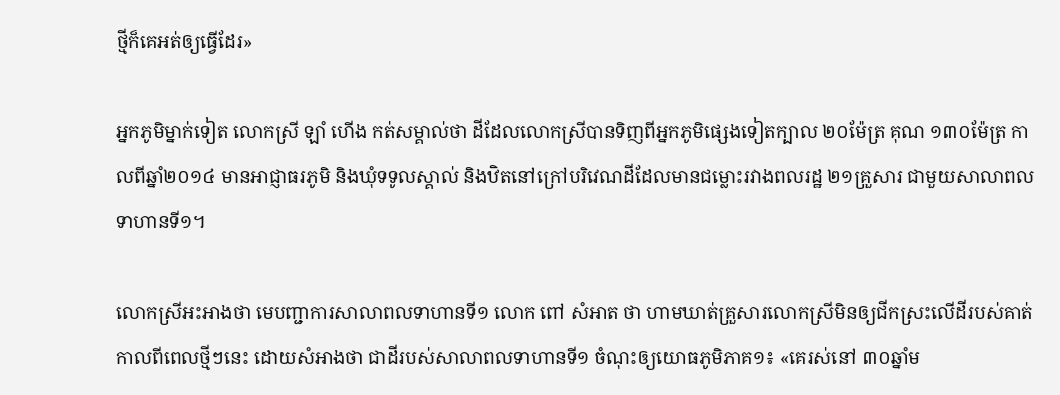ថ្មីក៏គេអត់ឲ្យធ្វើដែរ»

អ្នកភូមិម្នាក់ទៀត លោកស្រី ឡាំ ហើង កត់សម្គាល់ថា ដីដែលលោកស្រីបានទិញពីអ្នកភូមិផ្សេងទៀតក្បាល ២០ម៉ែត្រ គុណ ១៣០ម៉ែត្រ កាលពីឆ្នាំ២០១៤ មានអាជ្ញាធរភូមិ និងឃុំទទូលស្គាល់ និងឋិតនៅក្រៅបរិវេណដីដែលមានជម្លោះរវាងពលរដ្ឋ ២១គ្រួសារ ជាមួយសាលាពលទាហានទី១។

លោកស្រីអះអាងថា មេបញ្ជាការសាលាពលទាហានទី១ លោក ពៅ សំអាត ថា ហាមឃាត់គ្រួសារលោកស្រីមិនឲ្យជីកស្រះលើដីរបស់គាត់កាលពីពេលថ្មីៗនេះ ដោយសំអាងថា ជាដីរបស់សាលាពលទាហានទី១ ចំណុះឲ្យយោធភូមិភាគ១៖ «គេរស់នៅ ៣០ឆ្នាំម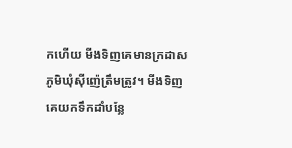កហើយ មីងទិញគេមានក្រដាសភូមិឃុំស៊ីញ៉េត្រឹមត្រូវ។ មីងទិញគេយកទឹកដាំបន្លែ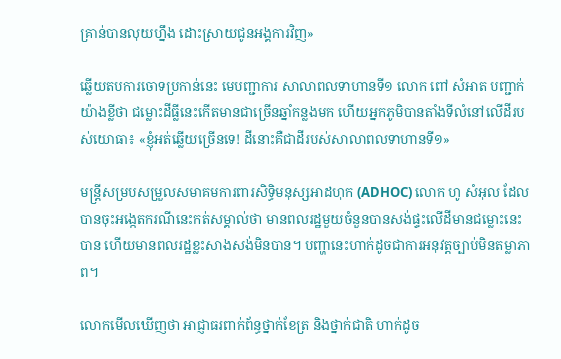គ្រាន់បានលុយហ្នឹង ដោះស្រាយជូនអង្គការវិញ»

ឆ្លើយតបការចោទប្រកាន់នេះ មេបញ្ជាការ សាលាពលទាហានទី១ លោក ពៅ សំអាត បញ្ជាក់យ៉ាងខ្លីថា ជម្លោះដីធ្លីនេះកើតមានជាច្រើនឆ្នាំកន្លងមក ហើយអ្នកភូមិបានតាំងទីលំនៅលើដីរបស់យោធា៖ «ខ្ញុំអត់ឆ្លើយច្រើនទេ! ដីនោះគឺជាដីរបស់សាលាពលទាហានទី១»

មន្ត្រីសម្របសម្រួលសមាគមការពារសិទ្ធិមនុស្សអាដហុក (ADHOC) លោក ហូ សំអុល ដែលបានចុះអង្កេតករណីនេះកត់សម្គាល់ថា មានពលរដ្ឋមួយចំនួនបានសង់ផ្ទះលើដីមានជម្លោះនេះបាន ហើយមានពលរដ្ឋខ្លះសាងសង់មិនបាន។ បញ្ហានេះហាក់ដូចជាការអនុវត្តច្បាប់មិនតម្លាភាព។

លោកមើលឃើញថា អាជ្ញាធរពាក់ព័ន្ធថ្នាក់ខែត្រ និងថ្នាក់ជាតិ ហាក់ដូច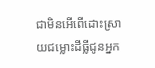ជាមិនអើពើដោះស្រាយជម្លោះដីធ្លីជូនអ្នក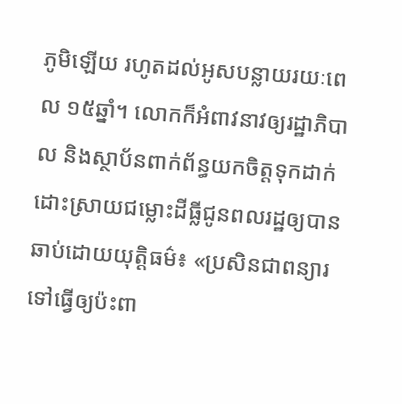ភូមិឡើយ រហូតដល់អូសបន្លាយរយៈពេល ១៥ឆ្នាំ។ លោកក៏អំពាវនាវឲ្យរដ្ឋាភិបាល និងស្ថាប័នពាក់ព័ន្ធយកចិត្តទុកដាក់ដោះស្រាយជម្លោះដីធ្លីជូនពលរដ្ឋឲ្យបានឆាប់ដោយយុត្តិធម៌៖ «ប្រសិនជាពន្យារទៅធ្វើឲ្យប៉ះពា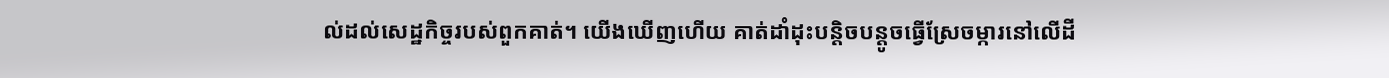ល់ដល់សេដ្ឋកិច្ចរបស់ពួកគាត់។ យើងឃើញហើយ គាត់ដាំដុះបន្តិចបន្តូចធ្វើស្រែចម្ការនៅលើដី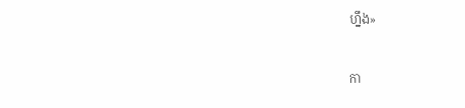ហ្នឹង»

កា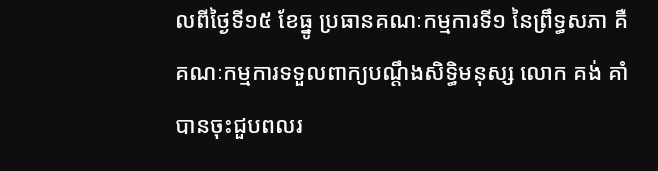លពីថ្ងៃទី១៥ ខែធ្នូ ប្រធានគណៈកម្មការទី១ នៃព្រឹទ្ធសភា គឺគណៈកម្មការទទួលពាក្យបណ្ដឹងសិទ្ធិមនុស្ស លោក គង់ គាំ បានចុះជួបពលរ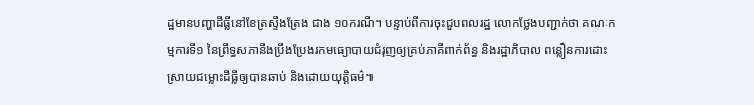ដ្ឋមានបញ្ហាដីធ្លីនៅខែត្រស្ទឹងត្រែង ជាង ១០ករណី។ បន្ទាប់ពីការចុះជួបពលរដ្ឋ លោកថ្លែងបញ្ជាក់ថា គណៈកម្មការទី១ នៃព្រឹទ្ធសភានឹងប្រឹងប្រែងរកមធ្យោបាយជំរុញឲ្យគ្រប់ភាគីពាក់ព័ន្ធ និងរដ្ឋាភិបាល ពន្លឿនការដោះស្រាយជម្លោះដីធ្លីឲ្យបានឆាប់ និងដោយយុត្តិធម៌៕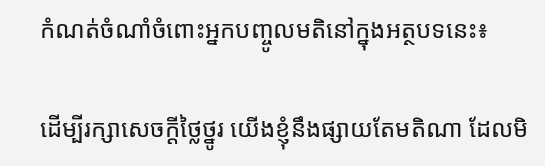កំណត់ចំណាំចំពោះអ្នកបញ្ចូលមតិនៅក្នុងអត្ថបទនេះ៖

ដើម្បីរក្សាសេចក្ដីថ្លៃថ្នូរ យើងខ្ញុំនឹងផ្សាយតែមតិណា ដែលមិ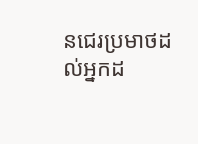នជេរប្រមាថដល់អ្នកដ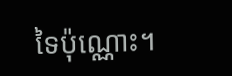ទៃប៉ុណ្ណោះ។